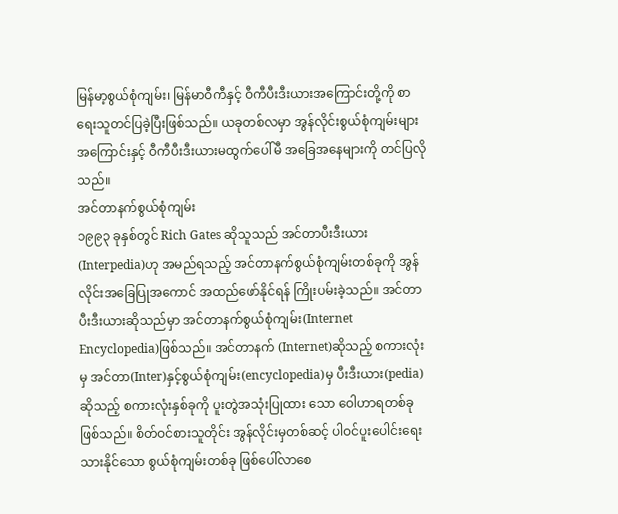မြန်မာ့စွယ်စုံကျမ်း၊ မြန်မာဝီကီနှင့် ဝီကီပီးဒီးယားအကြောင်းတို့ကို စာရေးသူတင်ပြခဲ့ပြီးဖြစ်သည်။ ယခုတစ်လမှာ အွန်လိုင်းစွယ်စုံကျမ်းများအကြောင်းနှင့် ဝီကီပီးဒီးယားမထွက်ပေါ်မီ အခြေအနေများကို တင်ပြလိုသည်။
အင်တာနက်စွယ်စုံကျမ်း
၁၉၉၃ ခုနှစ်တွင် Rich Gates ဆိုသူသည် အင်တာပီးဒီးယား(Interpedia)ဟု အမည်ရသည့် အင်တာနက်စွယ်စုံကျမ်းတစ်ခုကို အွန်လိုင်းအခြေပြုအကောင် အထည်ဖော်နိုင်ရန် ကြိုးပမ်းခဲ့သည်။ အင်တာပီးဒီးယားဆိုသည်မှာ အင်တာနက်စွယ်စုံကျမ်း(Internet Encyclopedia)ဖြစ်သည်။ အင်တာနက် (Internet)ဆိုသည့် စကားလုံးမှ အင်တာ(Inter)နှင့်စွယ်စုံကျမ်း(encyclopedia)မှ ပီးဒီးယား(pedia)ဆိုသည့် စကားလုံးနှစ်ခုကို ပူးတွဲအသုံးပြုထား သော ဝေါဟာရတစ်ခုဖြစ်သည်။ စိတ်ဝင်စားသူတိုင်း အွန်လိုင်းမှတစ်ဆင့် ပါဝင်ပူးပေါင်းရေးသားနိုင်သော စွယ်စုံကျမ်းတစ်ခု ဖြစ်ပေါ်လာစေ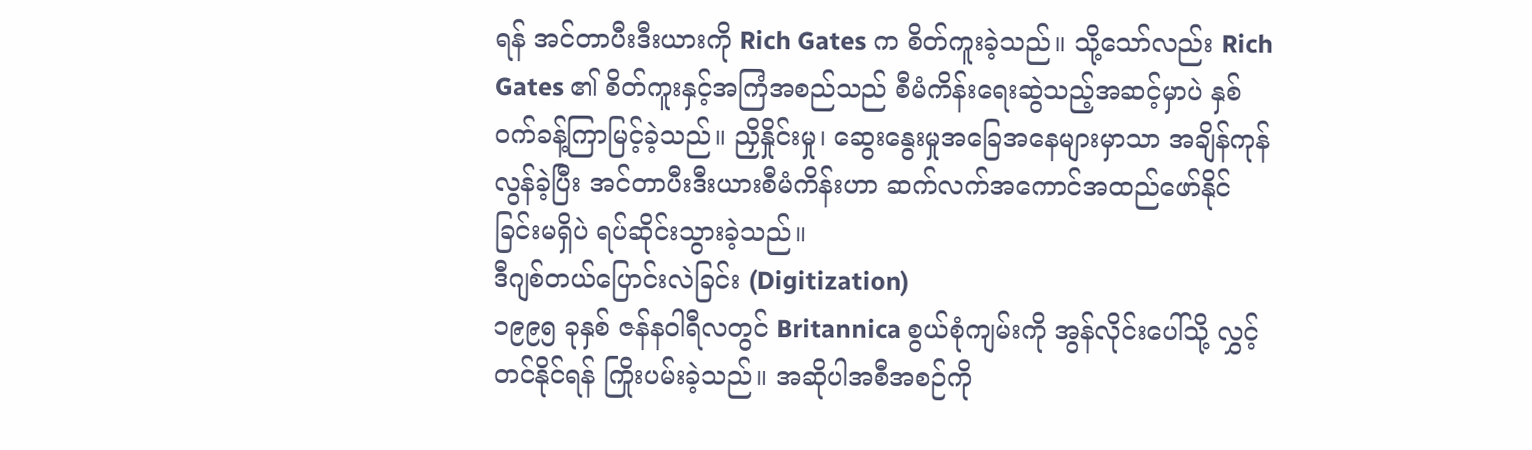ရန် အင်တာပီးဒီးယားကို Rich Gates က စိတ်ကူးခဲ့သည်။ သို့သော်လည်း Rich Gates ၏ စိတ်ကူးနှင့်အကြံအစည်သည် စီမံကိန်းရေးဆွဲသည့်အဆင့်မှာပဲ နှစ်ဝက်ခန့်ကြာမြင့်ခဲ့သည်။ ညှိနှိုင်းမှု၊ ဆွေးနွေးမှုအခြေအနေများမှာသာ အချိန်ကုန်လွန်ခဲ့ပြီး အင်တာပီးဒီးယားစီမံကိန်းဟာ ဆက်လက်အကောင်အထည်ဖော်နိုင်ခြင်းမရှိပဲ ရပ်ဆိုင်းသွားခဲ့သည်။
ဒီဂျစ်တယ်ပြောင်းလဲခြင်း (Digitization)
၁၉၉၅ ခုနှစ် ဇန်နဝါရီလတွင် Britannica စွယ်စုံကျမ်းကို အွန်လိုင်းပေါ်သို့ လွှင့်တင်နိုင်ရန် ကြိုးပမ်းခဲ့သည်။ အဆိုပါအစီအစဉ်ကို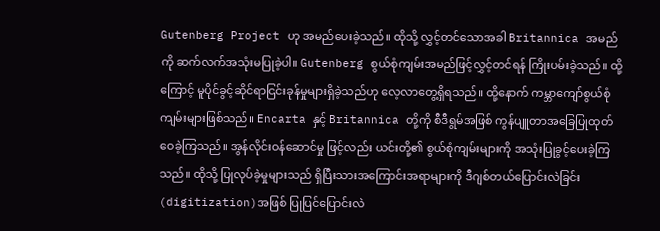Gutenberg Project ဟု အမည်ပေးခဲ့သည်။ ထိုသို့ လွှင့်တင်သောအခါ Britannica အမည်ကို ဆက်လက်အသုံးမပြုခဲ့ပါ။ Gutenberg စွယ်စုံကျမ်းအမည်ဖြင့်လွှင့်တင်ရန် ကြိုးပမ်းခဲ့သည်။ ထို့ကြောင့် မူပိုင်ခွင့်ဆိုင်ရာငြင်းခုန်မှုများရှိခဲ့သည်ဟု လေ့လာတွေ့ရှိရသည်။ ထို့နောက် ကမ္ဘာကျော်စွယ်စုံကျမ်းများဖြစ်သည်။ Encarta နှင့် Britannica တို့ကို စီဒီရွမ်အဖြစ် ကွန်ပျူတာအခြေပြုထုတ်ဝေခဲ့ကြသည်။ အွန်လိုင်းဝန်ဆောင်မှု ဖြင့်လည်း ယင်းတို့၏ စွယ်စုံကျမ်းများကို အသုံးပြုခွင့်ပေးခဲ့ကြသည်။ ထိုသို့ ပြုလုပ်ခဲ့မှုများသည် ရှိပြီးသားအကြောင်းအရာများကို ဒီဂျစ်တယ်ပြောင်းလဲခြင်း (digitization)အဖြစ် ပြုပြင်ပြောင်းလဲ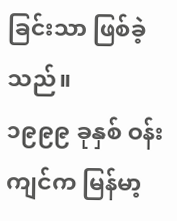ခြင်းသာ ဖြစ်ခဲ့သည်။
၁၉၉၉ ခုနှစ် ဝန်းကျင်က မြန်မာ့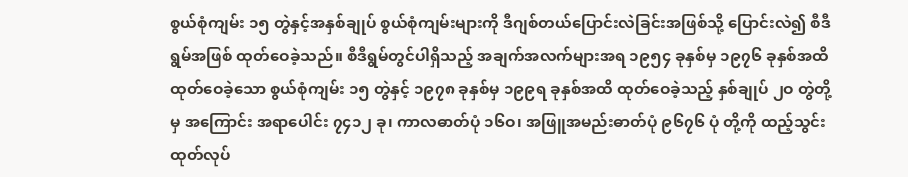စွယ်စုံကျမ်း ၁၅ တွဲနှင့်အနှစ်ချုပ် စွယ်စုံကျမ်းများကို ဒီဂျစ်တယ်ပြောင်းလဲခြင်းအဖြစ်သို့ ပြောင်းလဲ၍ စီဒီရွမ်အဖြစ် ထုတ်ဝေခဲ့သည်။ စီဒီရွမ်တွင်ပါရှိသည့် အချက်အလက်များအရ ၁၉၅၄ ခုနှစ်မှ ၁၉၇၆ ခုနှစ်အထိ ထုတ်ဝေခဲ့သော စွယ်စုံကျမ်း ၁၅ တွဲနှင့် ၁၉၇၈ ခုနှစ်မှ ၁၉၉ရ ခုနှစ်အထိ ထုတ်ဝေခဲ့သည့် နှစ်ချုပ် ၂ဝ တွဲတို့မှ အကြောင်း အရာပေါင်း ၇၄၁၂ ခု၊ ကာလဓာတ်ပုံ ၁၆ဝ၊ အဖြူအမည်းဓာတ်ပုံ ၉၆၇၆ ပုံ တို့ကို ထည့်သွင်းထုတ်လုပ်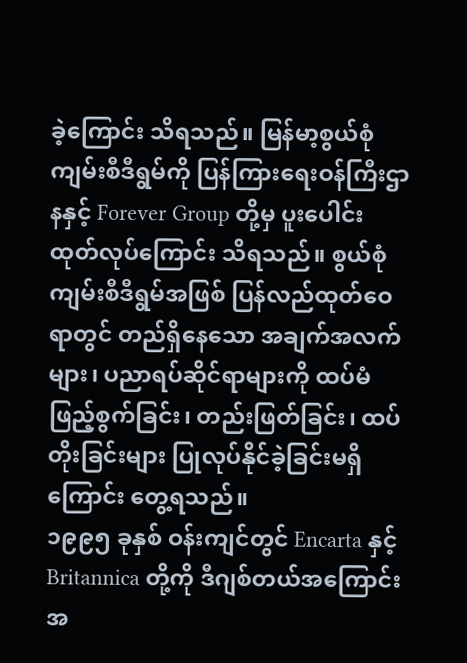ခဲ့ကြောင်း သိရသည်။ မြန်မာ့စွယ်စုံကျမ်းစီဒီရွမ်ကို ပြန်ကြားရေးဝန်ကြီးဌာနနှင့် Forever Group တို့မှ ပူးပေါင်းထုတ်လုပ်ကြောင်း သိရသည်။ စွယ်စုံကျမ်းစီဒီရွမ်အဖြစ် ပြန်လည်ထုတ်ဝေရာတွင် တည်ရှိနေသော အချက်အလက်များ၊ ပညာရပ်ဆိုင်ရာများကို ထပ်မံဖြည့်စွက်ခြင်း၊ တည်းဖြတ်ခြင်း၊ ထပ်တိုးခြင်းများ ပြုလုပ်နိုင်ခဲ့ခြင်းမရှိကြောင်း တွေ့ရသည်။
၁၉၉၅ ခုနှစ် ဝန်းကျင်တွင် Encarta နှင့် Britannica တို့ကို ဒီဂျစ်တယ်အကြောင်းအ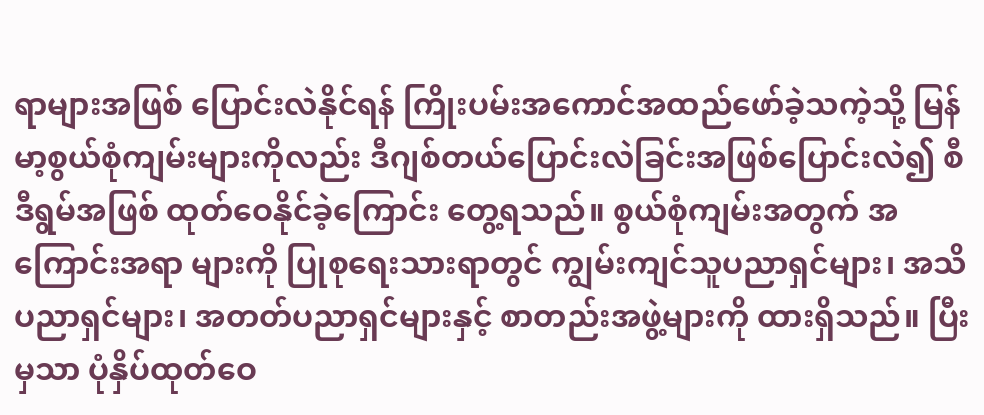ရာများအဖြစ် ပြောင်းလဲနိုင်ရန် ကြိုးပမ်းအကောင်အထည်ဖော်ခဲ့သကဲ့သို့ မြန်မာ့စွယ်စုံကျမ်းများကိုလည်း ဒီဂျစ်တယ်ပြောင်းလဲခြင်းအဖြစ်ပြောင်းလဲ၍ စီဒီရွမ်အဖြစ် ထုတ်ဝေနိုင်ခဲ့ကြောင်း တွေ့ရသည်။ စွယ်စုံကျမ်းအတွက် အကြောင်းအရာ များကို ပြုစုရေးသားရာတွင် ကျွမ်းကျင်သူပညာရှင်များ၊ အသိပညာရှင်များ၊ အတတ်ပညာရှင်များနှင့် စာတည်းအဖွဲ့များကို ထားရှိသည်။ ပြီးမှသာ ပုံနှိပ်ထုတ်ဝေ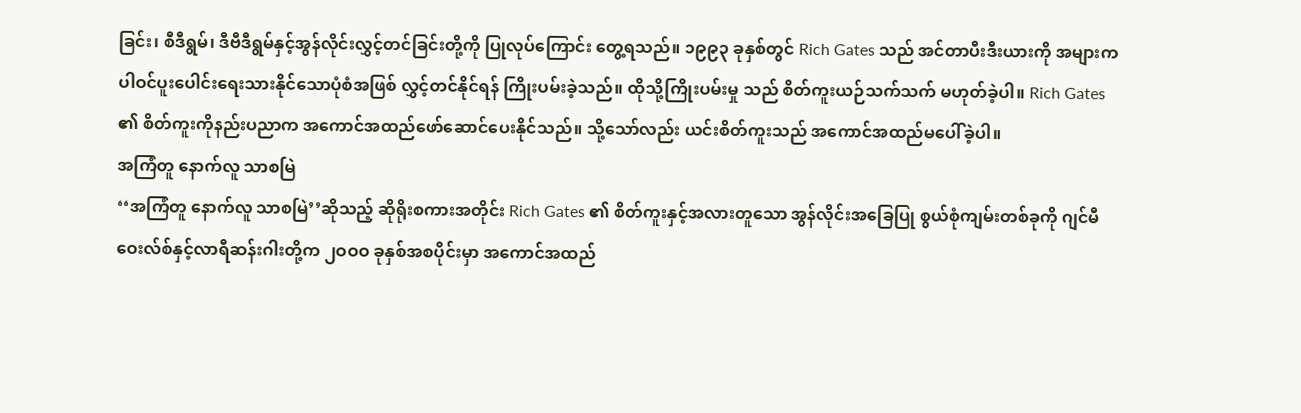ခြင်း၊ စီဒီရွမ်၊ ဒီဗီဒီရွမ်နှင့်အွန်လိုင်းလွှင့်တင်ခြင်းတို့ကို ပြုလုပ်ကြောင်း တွေ့ရသည်။ ၁၉၉၃ ခုနှစ်တွင် Rich Gates သည် အင်တာပီးဒီးယားကို အများက ပါဝင်ပူးပေါင်းရေးသားနိုင်သောပုံစံအဖြစ် လွှင့်တင်နိုင်ရန် ကြိုးပမ်းခဲ့သည်။ ထိုသို့ကြိုးပမ်းမှု သည် စိတ်ကူးယဉ်သက်သက် မဟုတ်ခဲ့ပါ။ Rich Gates ၏ စိတ်ကူးကိုနည်းပညာက အကောင်အထည်ဖော်ဆောင်ပေးနိုင်သည်။ သို့သော်လည်း ယင်းစိတ်ကူးသည် အကောင်အထည်မပေါ်ခဲ့ပါ။
အကြံတူ နောက်လူ သာစမြဲ
‘‘အကြံတူ နောက်လူ သာစမြဲ’’ဆိုသည့် ဆိုရိုးစကားအတိုင်း Rich Gates ၏ စိတ်ကူးနှင့်အလားတူသော အွန်လိုင်းအခြေပြု စွယ်စုံကျမ်းတစ်ခုကို ဂျင်မီ ဝေးလ်စ်နှင့်လာရီဆန်းဂါးတို့က ၂ဝဝဝ ခုနှစ်အစပိုင်းမှာ အကောင်အထည်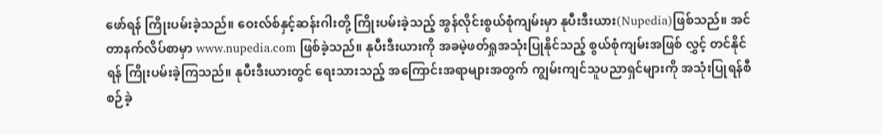ဖော်ရန် ကြိုးပမ်းခဲ့သည်။ ဝေးလ်စ်နှင့်ဆန်းဂါးတို့ ကြိုးပမ်းခဲ့သည့် အွန်လိုင်းစွယ်စုံကျမ်းမှာ နုပီးဒီးယား(Nupedia)ဖြစ်သည်။ အင်တာနက်လိပ်စာမှာ www.nupedia.com ဖြစ်ခဲ့သည်။ နုပီးဒီးယားကို အခမဲ့ဖတ်ရှုအသုံးပြုနိုင်သည့် စွယ်စုံကျမ်းအဖြစ် လွှင့် တင်နိုင်ရန် ကြိုးပမ်းခဲ့ကြသည်။ နုပီးဒီးယားတွင် ရေးသားသည့် အကြောင်းအရာများအတွက် ကျွမ်းကျင်သူပညာရှင်များကို အသုံးပြုရန်စီစဉ်ခဲ့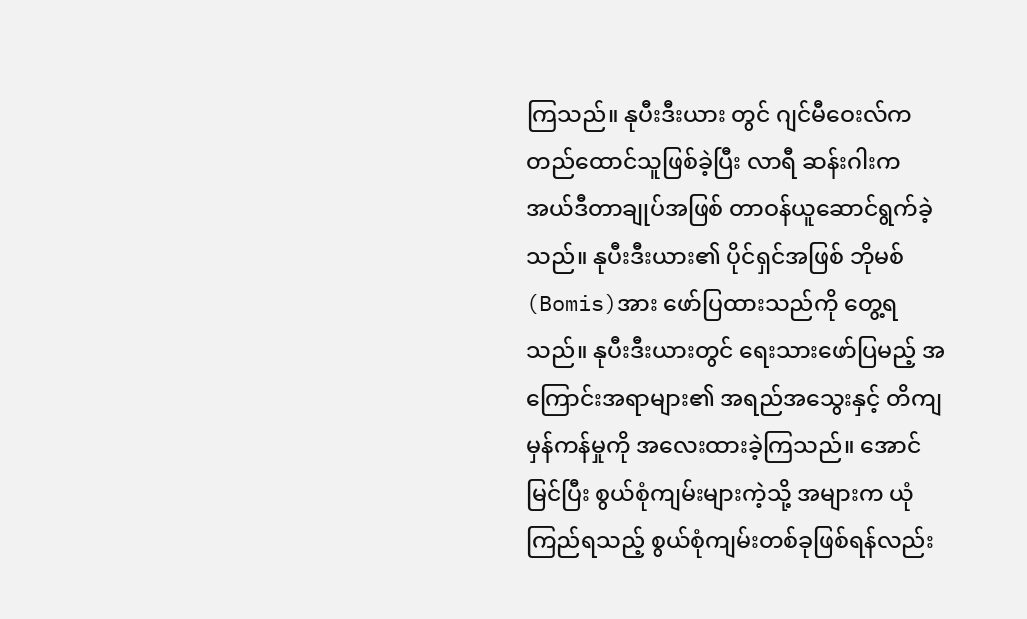ကြသည်။ နုပီးဒီးယား တွင် ဂျင်မီဝေးလ်က တည်ထောင်သူဖြစ်ခဲ့ပြီး လာရီ ဆန်းဂါးက အယ်ဒီတာချုပ်အဖြစ် တာဝန်ယူဆောင်ရွက်ခဲ့သည်။ နုပီးဒီးယား၏ ပိုင်ရှင်အဖြစ် ဘိုမစ်(Bomis)အား ဖော်ပြထားသည်ကို တွေ့ရသည်။ နုပီးဒီးယားတွင် ရေးသားဖော်ပြမည့် အကြောင်းအရာများ၏ အရည်အသွေးနှင့် တိကျမှန်ကန်မှုကို အလေးထားခဲ့ကြသည်။ အောင်မြင်ပြီး စွယ်စုံကျမ်းများကဲ့သို့ အများက ယုံကြည်ရသည့် စွယ်စုံကျမ်းတစ်ခုဖြစ်ရန်လည်း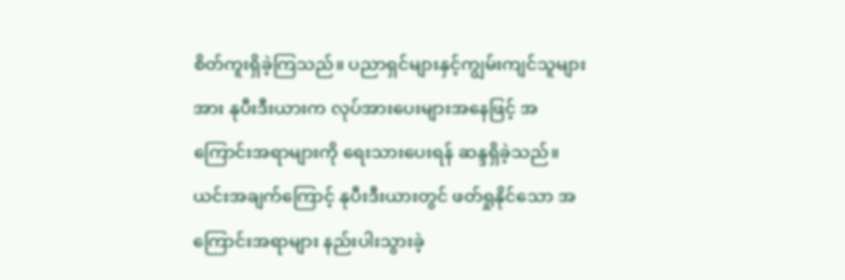စိတ်ကူးရှိခဲ့ကြသည်။ ပညာရှင်များနှင့်ကျွမ်းကျင်သူများအား နုပီးဒီးယားက လုပ်အားပေးများအနေဖြင့် အကြောင်းအရာများကို ရေးသားပေးရန် ဆန္ဒရှိခဲ့သည်။ ယင်းအချက်ကြောင့် နုပီးဒီးယားတွင် ဖတ်ရှုနိုင်သော အကြောင်းအရာများ နည်းပါးသွားခဲ့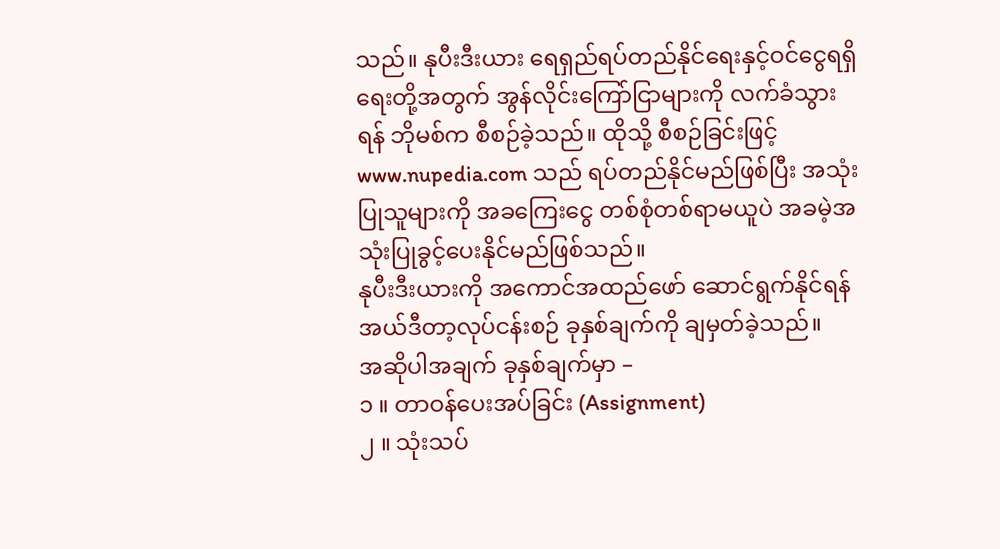သည်။ နုပီးဒီးယား ရေရှည်ရပ်တည်နိုင်ရေးနှင့်ဝင်ငွေရရှိရေးတို့အတွက် အွန်လိုင်းကြော်ငြာများကို လက်ခံသွားရန် ဘိုမစ်က စီစဉ်ခဲ့သည်။ ထိုသို့ စီစဉ်ခြင်းဖြင့် www.nupedia.com သည် ရပ်တည်နိုင်မည်ဖြစ်ပြီး အသုံးပြုသူများကို အခကြေးငွေ တစ်စုံတစ်ရာမယူပဲ အခမဲ့အသုံးပြုခွင့်ပေးနိုင်မည်ဖြစ်သည်။
နုပီးဒီးယားကို အကောင်အထည်ဖော် ဆောင်ရွက်နိုင်ရန် အယ်ဒီတာ့လုပ်ငန်းစဉ် ခုနှစ်ချက်ကို ချမှတ်ခဲ့သည်။
အဆိုပါအချက် ခုနှစ်ချက်မှာ –
၁ ။ တာဝန်ပေးအပ်ခြင်း (Assignment)
၂ ။ သုံးသပ်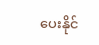ပေးနိုင်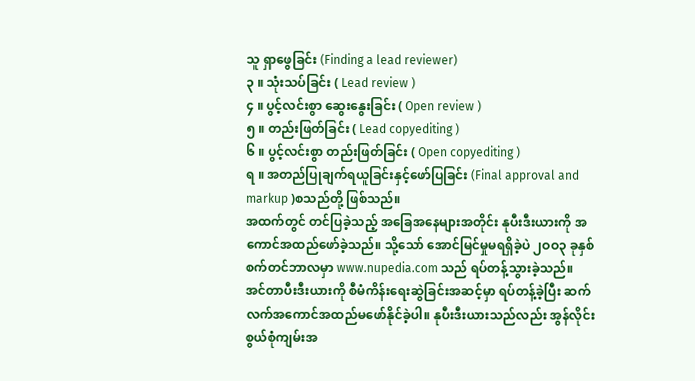သူ ရှာဖွေခြင်း (Finding a lead reviewer)
၃ ။ သုံးသပ်ခြင်း ( Lead review )
၄ ။ ပွင့်လင်းစွာ ဆွေးနွေးခြင်း ( Open review )
၅ ။ တည်းဖြတ်ခြင်း ( Lead copyediting )
၆ ။ ပွင့်လင်းစွာ တည်းဖြတ်ခြင်း ( Open copyediting )
ရ ။ အတည်ပြုချက်ရယူခြင်းနှင့်ဖော်ပြခြင်း (Final approval and markup )စသည်တို့ ဖြစ်သည်။
အထက်တွင် တင်ပြခဲ့သည့် အခြေအနေများအတိုင်း နုပီးဒီးယားကို အကောင်အထည်ဖော်ခဲ့သည်။ သို့သော် အောင်မြင်မှုမရရှိခဲ့ပဲ ၂ဝဝ၃ ခုနှစ် စက်တင်ဘာလမှာ www.nupedia.com သည် ရပ်တန့်သွားခဲ့သည်။ အင်တာပီးဒီးယားကို စီမံကိန်းရေးဆွဲခြင်းအဆင့်မှာ ရပ်တန့်ခဲ့ပြီး ဆက်လက်အကောင်အထည်မဖော်နိုင်ခဲ့ပါ။ နုပီးဒီးယားသည်လည်း အွန်လိုင်းစွယ်စုံကျမ်းအ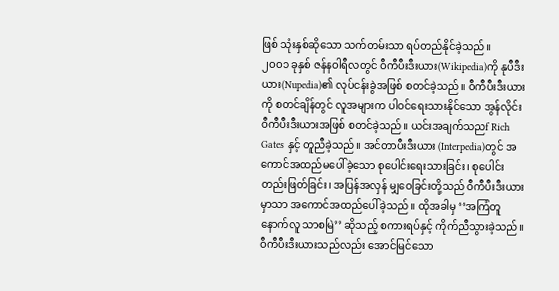ဖြစ် သုံးနှစ်ဆိုသော သက်တမ်းသာ ရပ်တည်နိုင်ခဲ့သည်။
၂ဝဝ၁ ခုနှစ် ဇန်နဝါရီလတွင် ဝီကီပီးဒီးယား(Wikipedia)ကို နုပီဒီးယား(Nupedia)၏ လုပ်ငန်းခွဲအဖြစ် စတင်ခဲ့သည်။ ဝီကီပီးဒီးယားကို စတင်ချိန်တွင် လူအများက ပါဝင်ရေးသားနိုင်သော အွန်လိုင်းဝီကီပီးဒီးယားအဖြစ် စတင်ခဲ့သည်။ ယင်းအချက်သညf Rich Gates နှင့် တူညီခဲ့သည်။ အင်တာပီးဒီးယား (Interpedia)တွင် အကောင်အထည်မပေါ်ခဲ့သော စုပေါင်းရေးသားခြင်း၊ စုပေါင်းတည်းဖြတ်ခြင်း၊ အပြန်အလှန် မျှဝေခြင်းတို့သည် ဝီကီပီးဒီးယားမှာသာ အကောင်အထည်ပေါ်ခဲ့သည်။ ထိုအခါမှ ‘‘အကြံတူ နောက်လူ သာစမြဲ’’ ဆိုသည့် စကားရပ်နှင့် ကိုက်ညီသွားခဲ့သည်။ ဝီကီပီးဒီးယားသည်လည်း အောင်မြင်သော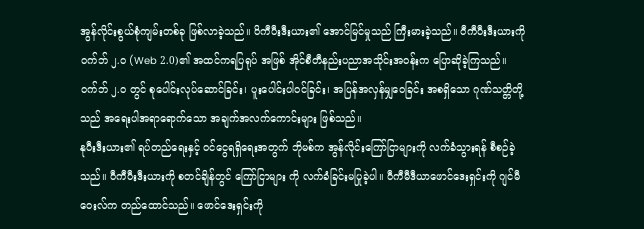အွန်လိုင်းစွယ်စုံကျမ်းတစ်ခု ဖြစ်လာခဲ့သည်။ ဝိကီပီးဒီးယား၏ အောင်မြင်မှုသည် ကြီးမားခဲ့သည်။ ဝီကီပီးဒီးယားကို ဝက်ဘ် ၂.ဝ (Web 2.0)၏ အထင်ကရပြရုပ် အဖြစ် အိုင်စီတီနည်းပညာအသိုင်းအဝန်းက ပြောဆိုခဲ့ကြသည်။ ဝက်ဘ် ၂.ဝ တွင် စုပေါင်းလုပ်ဆောင်ခြင်း၊ ပူးပေါင်းပါဝင်ခြင်း၊ အပြန်အလှန်မျှဝေခြင်း အစရှိသော ဂုဏ်သတ္တိတို့သည် အရေးပါအရာရောက်သော အချက်အလက်ကောင်းများ ဖြစ်သည်။
နုပီးဒီးယား၏ ရပ်တည်ရေးနှင့် ဝင်ငွေရရှိရေးအတွက် ဘိုမစ်က အွန်လိုင်းကြော်ငြာများကို လက်ခံသွားရန် စီစဉ်ခဲ့သည်။ ဝီကီပီးဒီးယားကို စတင်ချိန်တွင် ကြော်ငြာများ ကို လက်ခံခြင်းမပြုခဲ့ပါ။ ဝီကီမီဒီယာဖောင်ဒေးရှင်းကို ဂျင်မီဝေးလ်က တည်ထောင်သည်။ ဖောင်ဒေးရှင်းကို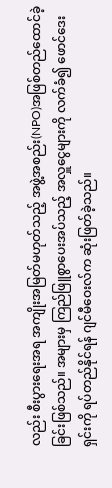လည်း စီးပွားရေးအရ အကျိုးအမြတ်မဟုတ်သည့် အဖွဲ့အစည်း(NPO)အဖြစ်တည်ထောင်ခဲ့ခြင်းဖြစ်သည်။ အများမှ ကြည်ဖြူစွာပေးအပ်သည့် အလှူငွေများကို လက်ခံ၍ ဖောင်ဒေးရှင်းကို ရပ်တည်နိုင်ရန် ဂျင်မီဝေးလ်က ဆုံးဖြတ်ခဲ့သည်။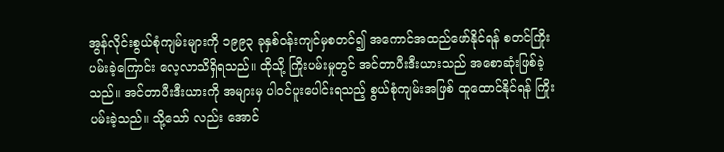အွန်လိုင်းစွယ်စုံကျမ်းများကို ၁၉၉၃ ခုနှစ်ဝန်းကျင်မှစတင်၍ အကောင်အထည်ဖော်နိုင်ရန် စတင်ကြိုးပမ်းခဲ့ကြောင်း လေ့လာသိရှိရသည်။ ထိုသို့ ကြိုးပမ်းမှုတွင် အင်တာပီးဒီးယားသည် အစောဆုံးဖြစ်ခဲ့သည်။ အင်တာပီးဒီးယားကို အများမှ ပါဝင်ပူးပေါင်းရသည့် စွယ်စုံကျမ်းအဖြစ် ထူထောင်နိုင်ရန် ကြိုးပမ်းခဲ့သည်။ သို့သော် လည်း အောင်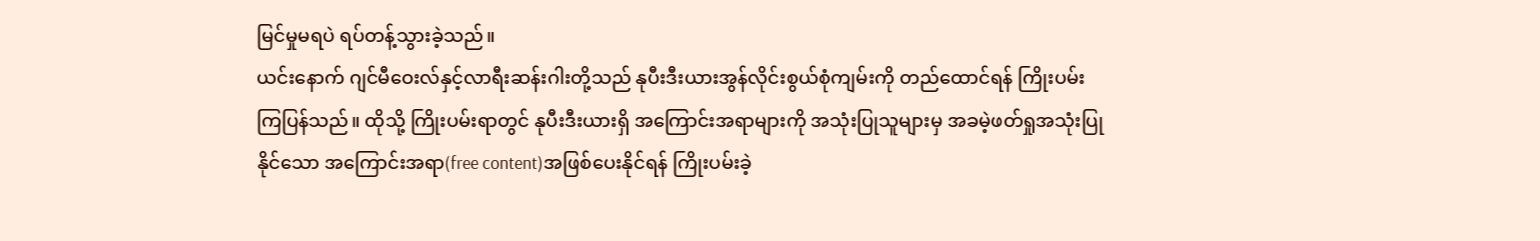မြင်မှုမရပဲ ရပ်တန့်သွားခဲ့သည်။
ယင်းနောက် ဂျင်မီဝေးလ်နှင့်လာရီးဆန်းဂါးတို့သည် နုပီးဒီးယားအွန်လိုင်းစွယ်စုံကျမ်းကို တည်ထောင်ရန် ကြိုးပမ်းကြပြန်သည်။ ထိုသို့ ကြိုးပမ်းရာတွင် နုပီးဒီးယားရှိ အကြောင်းအရာများကို အသုံးပြုသူများမှ အခမဲ့ဖတ်ရှုအသုံးပြုနိုင်သော အကြောင်းအရာ(free content)အဖြစ်ပေးနိုင်ရန် ကြိုးပမ်းခဲ့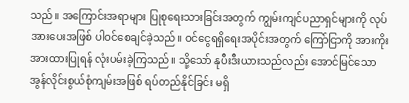သည်။ အကြောင်းအရာများ ပြုစုရေးသားခြင်းအတွက် ကျွမ်းကျင်ပညာရှင်များကို လုပ်အားပေးအဖြစ် ပါဝင်စေချင်ခဲ့သည်။ ဝင်ငွေရရှိရေးအပိုင်းအတွက် ကြော်ငြာကို အားကိုးအားထားပြုရန် လုံးပမ်းခဲ့ကြသည်။ သို့သော် နုပီးဒီးယားသည်လည်း အောင်မြင်သော အွန်လိုင်းစွယ်စုံကျမ်းအဖြစ် ရပ်တည်နိုင်ခြင်း မရှိ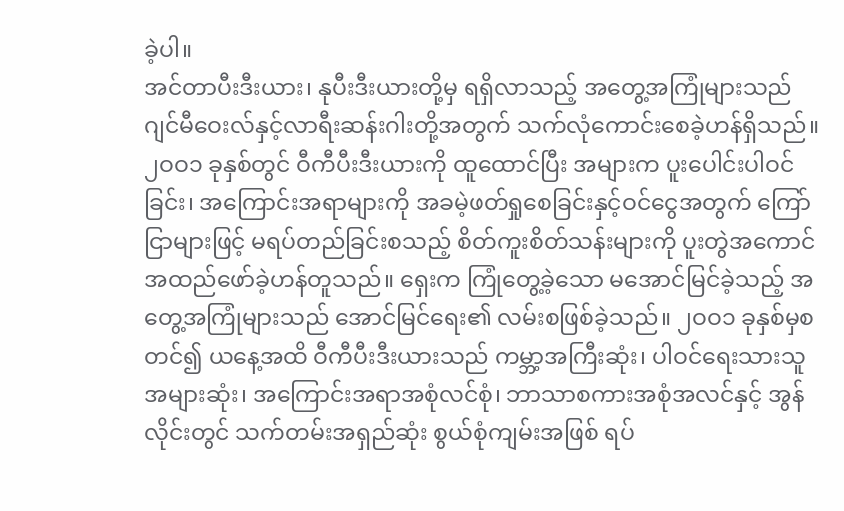ခဲ့ပါ။
အင်တာပီးဒီးယား၊ နုပီးဒီးယားတို့မှ ရရှိလာသည့် အတွေ့အကြုံများသည် ဂျင်မီဝေးလ်နှင့်လာရီးဆန်းဂါးတို့အတွက် သက်လုံကောင်းစေခဲ့ဟန်ရှိသည်။ ၂ဝဝ၁ ခုနှစ်တွင် ဝီကီပီးဒီးယားကို ထူထောင်ပြီး အများက ပူးပေါင်းပါဝင်ခြင်း၊ အကြောင်းအရာများကို အခမဲ့ဖတ်ရှုစေခြင်းနှင့်ဝင်ငွေအတွက် ကြော်ငြာများဖြင့် မရပ်တည်ခြင်းစသည့် စိတ်ကူးစိတ်သန်းများကို ပူးတွဲအကောင်အထည်ဖော်ခဲ့ဟန်တူသည်။ ရှေးက ကြုံတွေ့ခဲ့သော မအောင်မြင်ခဲ့သည့် အတွေ့အကြုံများသည် အောင်မြင်ရေး၏ လမ်းစဖြစ်ခဲ့သည်။ ၂ဝဝ၁ ခုနှစ်မှစတင်၍ ယနေ့အထိ ဝီကီပီးဒီးယားသည် ကမ္ဘာ့အကြီးဆုံး၊ ပါဝင်ရေးသားသူ အများဆုံး၊ အကြောင်းအရာအစုံလင်စုံ၊ ဘာသာစကားအစုံအလင်နှင့် အွန်လိုင်းတွင် သက်တမ်းအရှည်ဆုံး စွယ်စုံကျမ်းအဖြစ် ရပ်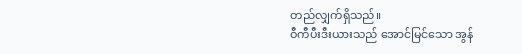တည်လျှက်ရှိသည်။
ဝီကီပီးဒီးယားသည် အောင်မြင်သော အွန်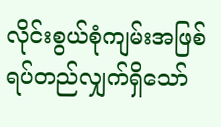လိုင်းစွယ်စုံကျမ်းအဖြစ် ရပ်တည်လျှက်ရှိသော်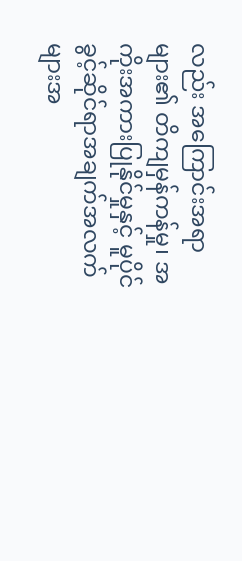လည်း အကြောင်းအရာများ၏ တိကျမှန်ကန်မှု၊ အကိုးအကားပြုနိုင်မှုနှင့် မူပိုင်ခွင့်ဆိုင်ရာအချက်အလက်များအ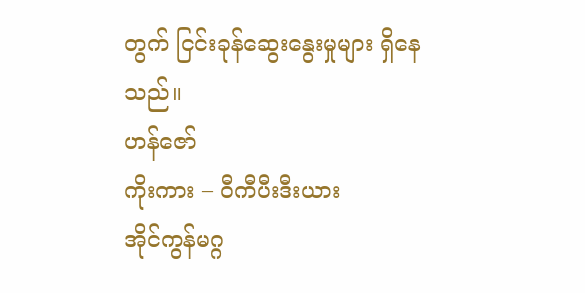တွက် ငြင်းခုန်ဆွေးနွေးမှုများ ရှိနေသည်။
ဟန်ဇော်
ကိုးကား – ဝီကီပီးဒီးယား
အိုင်ကွန်မဂ္ဂ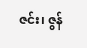ဇင်း၊ ဇွန်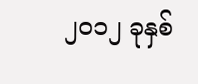၂ဝ၁၂ ခုနှစ်